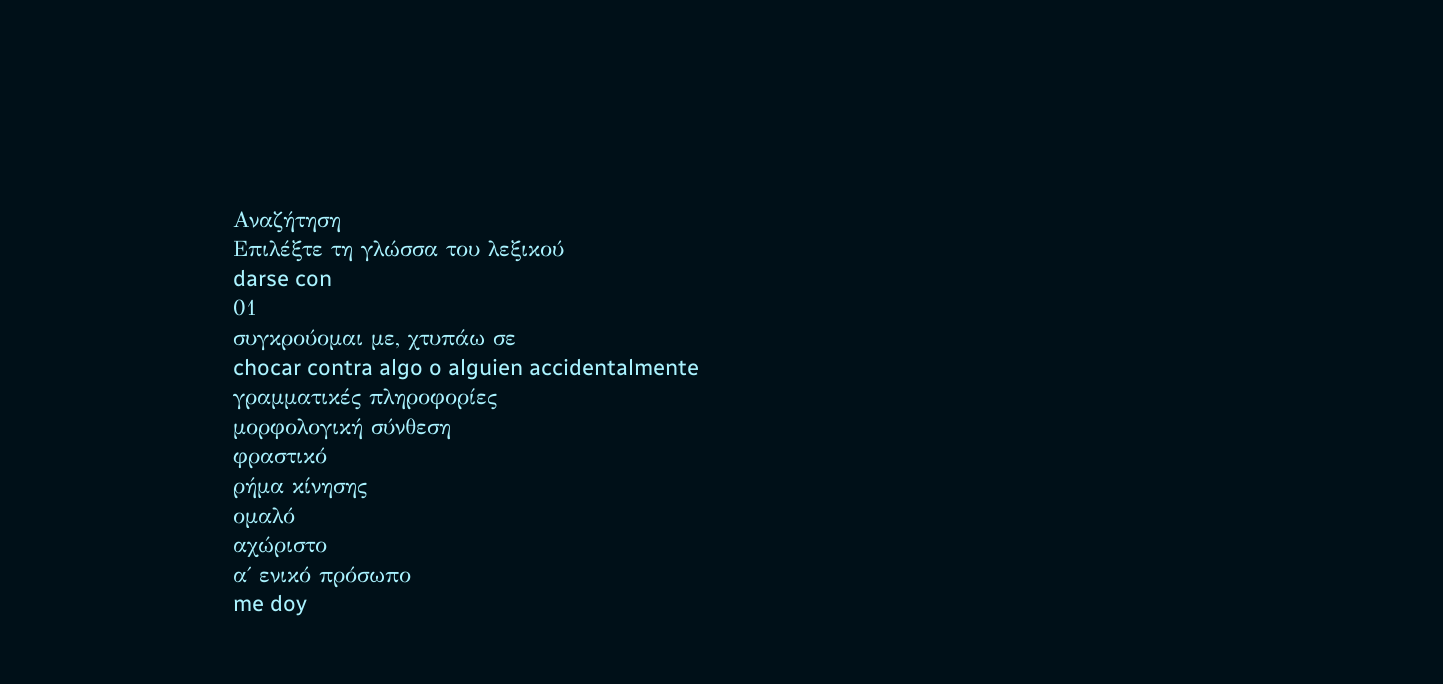Αναζήτηση
Επιλέξτε τη γλώσσα του λεξικού
darse con
01
συγκρούομαι με, χτυπάω σε
chocar contra algo o alguien accidentalmente
γραμματικές πληροφορίες
μορφολογική σύνθεση
φραστικό
ρήμα κίνησης
ομαλό
αχώριστο
α΄ ενικό πρόσωπο
me doy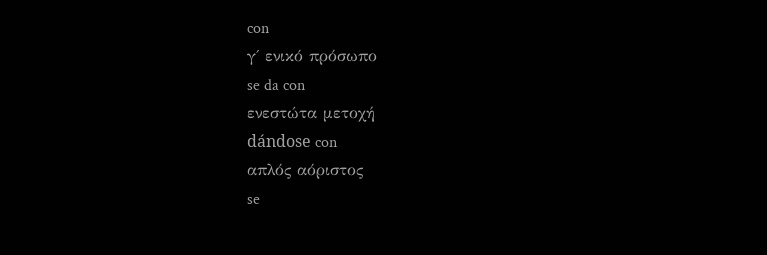con
γ΄ ενικό πρόσωπο
se da con
ενεστώτα μετοχή
dándose con
απλός αόριστος
se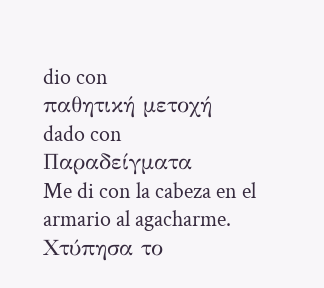dio con
παθητική μετοχή
dado con
Παραδείγματα
Me di con la cabeza en el armario al agacharme.
Χτύπησα το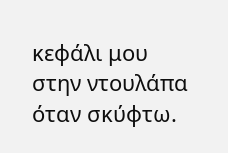κεφάλι μου στην ντουλάπα όταν σκύφτω.